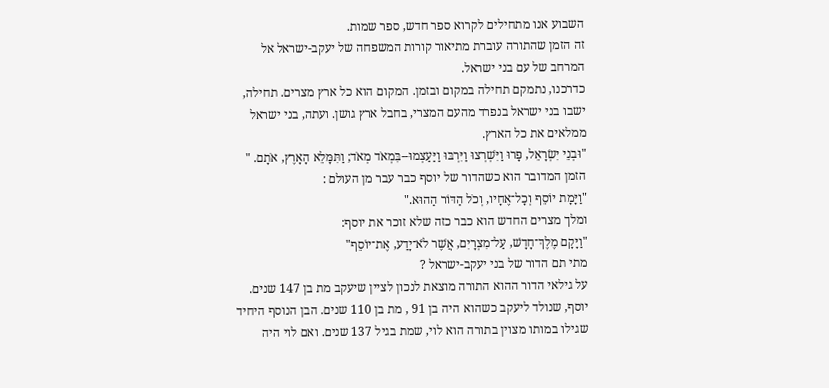השבוע אנו מתחילים לקרוא ספר חדש, ספר שמות.
זה הזמן שהתורה עוברת מתיאור קורות המשפחה של יעקב-ישראל אל המרחב של עם בני ישראל.
כדרכנו, נתמקם תחילה במקום ובזמן. המקום הוא כל ארץ מצרים. תחילה, ישבו בני ישראל בנפרד מהעם המצרי, בחבל ארץ גושן. ועתה, בני ישראל ממלאים את כל הארץ.
"וּבְנֵי יִשְׂרָאֵל, פָּרוּ וַיִּשְׁרְצוּ וַיִּרְבּוּ וַיַּעַצְמוּ--בִּמְאֹד מְאֹד; וַתִּמָּלֵא הָאָרֶץ, אֹתָם. "
הזמן המדובר הוא כשהדור של יוסף כבר עבר מן העולם :
"וַיָּמָת יוֹסֵף וְכָל־אֶחָיו, וְכֹל הַדּוֹר הַהוּא."
ומלך מצרים החדש הוא כבר כזה שלא זוכר את יוסף:
"וַיָּקָם מֶלֶךְ־חָדָשׁ, עַל־מִצְרָיִם, אֲשֶׁר לֹא־יָדַע, אֶת־יוֹסֵף"
מתי תם הדור של בני יעקב-ישראל ?
על גילאי הדור ההוא התורה מוצאת לנכון לציין שיעקב מת בן 147 שנים. יוסף, שנולד ליעקב כשהוא היה בן 91 , מת בן 110 שנים. הבן הנוסף היחיד שגילו במותו מצוין בתורה הוא לוי, שמת בגיל 137 שנים. ואם לוי היה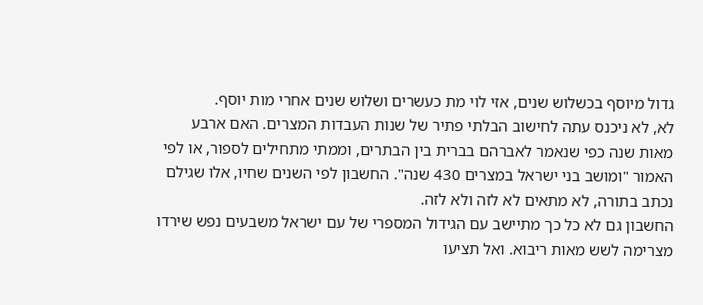גדול מיוסף בכשלוש שנים, אזי לוי מת כעשרים ושלוש שנים אחרי מות יוסף.
לא, לא ניכנס עתה לחישוב הבלתי פתיר של שנות העבדות המצרים. האם ארבע מאות שנה כפי שנאמר לאברהם בברית בין הבתרים, וממתי מתחילים לספור, או לפי האמור "ומושב בני ישראל במצרים 430 שנה". החשבון לפי השנים שחיו, אלו שגילם נכתב בתורה, לא מתאים לא לזה ולא לזה.
החשבון גם לא כל כך מתיישב עם הגידול המספרי של עם ישראל משבעים נפש שירדו מצרימה לשש מאות ריבוא. ואל תציעו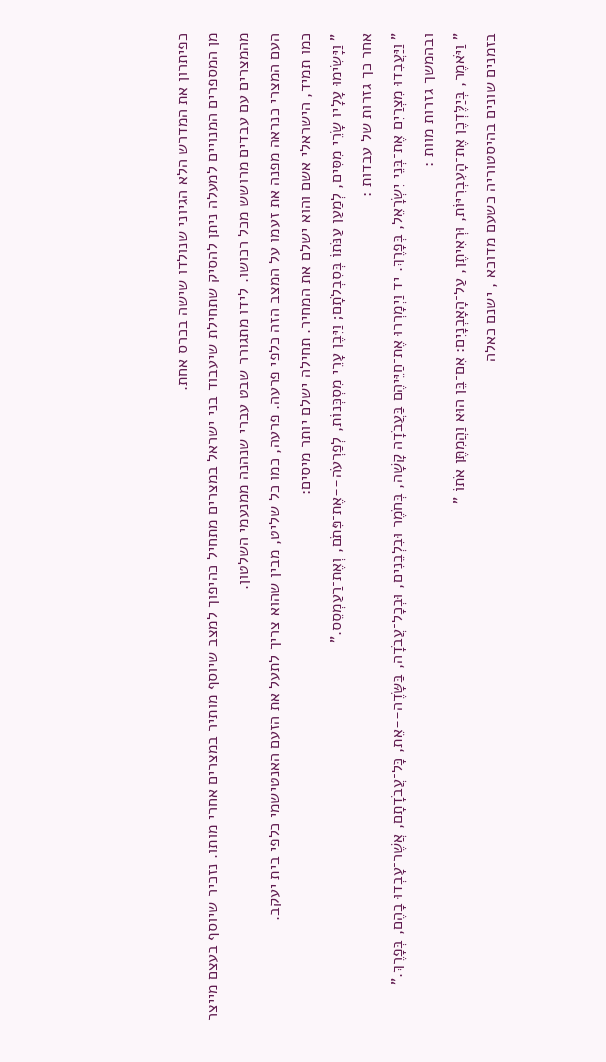כפיתרון את המדרש הלא הגיוני שנולדו שישה בכרס אחת.
מן המספרים המנויים למעלה ניתן להסיק שתחילת שיעבוד בני ישראל במצרים מתחיל כהיפוך למצב שיוסף מותיר במצרים אחרי מותו. נזכיר שיוסף בעצם מייצר מהמצרים עם עבדים מרושש מכל רכושו. לידו מתגורר שבט עברי שנהנה ממנעמי השלטון.
העם המצרי כנראה מפנה את זעמו על המצב הזה כלפי פרעה. פרעה, כמו כל שליט, מבין שהוא צריך לתעל את הזעם האנטישמי כלפי בית יעקב.
כמו תמיד, הישראלי אשם והוא ישלם את המחיר. תחילה ישלם יותר מיסים:
" וַיָּשִׂימוּ עָלָיו שָׂרֵי מִסִּים, לְמַעַן עַנֹּתוֹ בְּסִבְלֹתָם; וַיִּבֶן עָרֵי מִסְכְּנוֹת, לְפַרְעֹה--אֶת־פִּתֹם, וְאֶת־רַעַמְסֵס."
אחר כך גזרות של עבדות :
" וַיַּעֲבִדוּ מִצְרַיִם אֶת־בְּנֵי יִשְׂרָאֵל, בְּפָרֶךְ. יד וַיְמָרְרוּ אֶת־חַיֵּיהֶם בַּעֲבֹדָה קָשָׁה, בְּחֹמֶר וּבִלְבֵנִים, וּבְכָל־עֲבֹדָה, בַּשָּׂדֶה--אֵת, כָּל־עֲבֹדָתָם, אֲשֶׁר־עָבְדוּ בָהֶם, בְּפָרֶךְ."
ובהמשך גזרות מוות :
" וַיֹּאמֶר, בְּיַלֶּדְכֶן אֶת־הָעִבְרִיּוֹת, וּרְאִיתֶן, עַל־הָאָבְנָיִם: אִם־בֵּן הוּא וַהֲמִתֶּן אֹתוֹ "
בזמנים שונים בהיסטוריה כשעם מדוכא , ישנם כאלה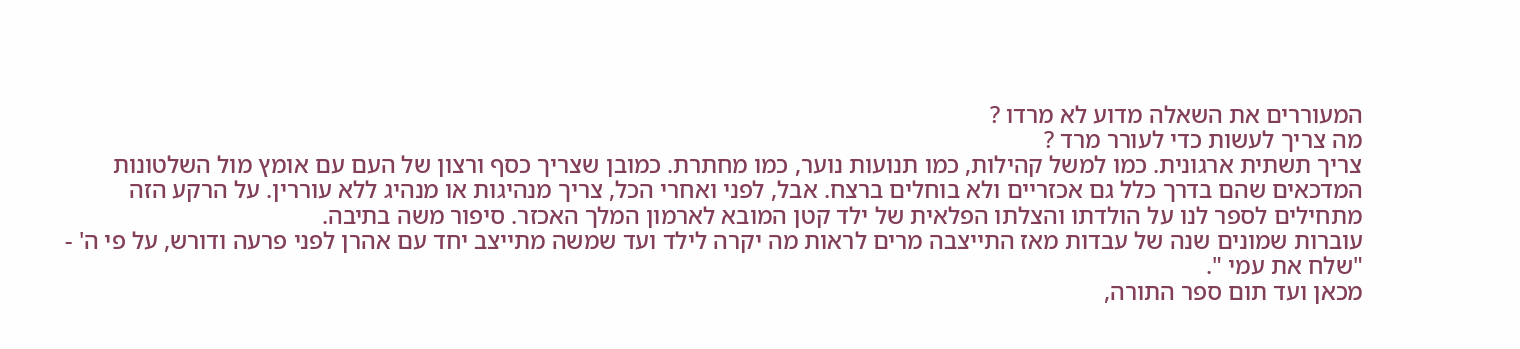המעוררים את השאלה מדוע לא מרדו ?
מה צריך לעשות כדי לעורר מרד ?
צריך תשתית ארגונית. כמו למשל קהילות, כמו תנועות נוער, כמו מחתרת. כמובן שצריך כסף ורצון של העם עם אומץ מול השלטונות המדכאים שהם בדרך כלל גם אכזריים ולא בוחלים ברצח. אבל, לפני ואחרי הכל, צריך מנהיגות או מנהיג ללא עוררין. על הרקע הזה מתחילים לספר לנו על הולדתו והצלתו הפלאית של ילד קטן המובא לארמון המלך האכזר. סיפור משה בתיבה.
עוברות שמונים שנה של עבדות מאז התייצבה מרים לראות מה יקרה לילד ועד שמשה מתייצב יחד עם אהרן לפני פרעה ודורש, על פי ה' - "שלח את עמי ".
מכאן ועד תום ספר התורה,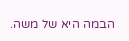הבמה היא של משה.